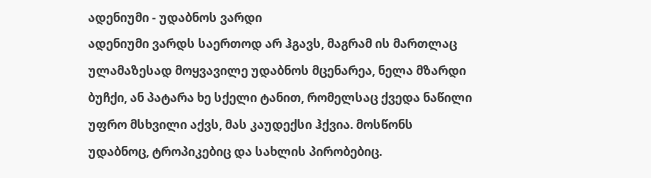ადენიუმი - უდაბნოს ვარდი
ადენიუმი ვარდს საერთოდ არ ჰგავს, მაგრამ ის მართლაც ულამაზესად მოყვავილე უდაბნოს მცენარეა, ნელა მზარდი ბუჩქი, ან პატარა ხე სქელი ტანით, რომელსაც ქვედა ნაწილი უფრო მსხვილი აქვს, მას კაუდექსი ჰქვია. მოსწონს უდაბნოც, ტროპიკებიც და სახლის პირობებიც.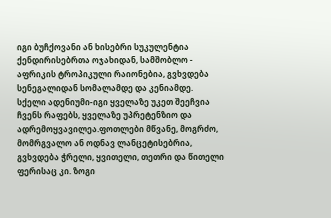იგი ბუჩქოვანი ან ხისებრი სუკულენტია ქენდირისებრთა ოჯახიდან, სამშობლო - აფრიკის ტროპიკული რაიონებია, გვხვდება სენეგალიდან სომალამდე და კენიამდე.
სქელი ადენიუმი-იგი ყველაზე უკეთ შეეჩვია ჩვენს რაფებს, ყველაზე უპრეტენზიო და ადრემოყვავილეა.ფოთლები მწვანე, მოგრძო, მომრგვალო ან ოდნავ ლანცეტისებრია, გვხვდება ჭრელი, ყვითელი, თეთრი და წითელი ფერისაც კი. ზოგი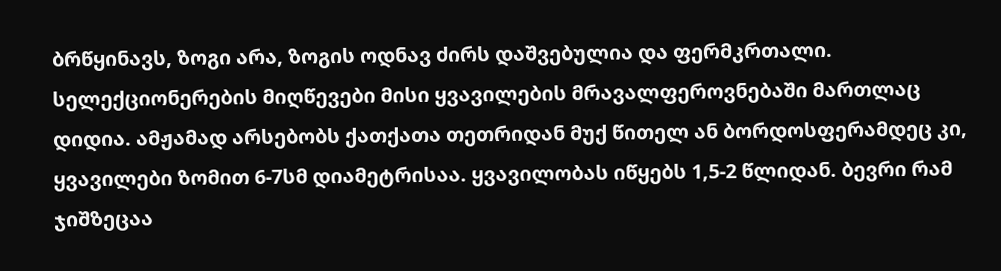ბრწყინავს, ზოგი არა, ზოგის ოდნავ ძირს დაშვებულია და ფერმკრთალი. სელექციონერების მიღწევები მისი ყვავილების მრავალფეროვნებაში მართლაც დიდია. ამჟამად არსებობს ქათქათა თეთრიდან მუქ წითელ ან ბორდოსფერამდეც კი, ყვავილები ზომით 6-7სმ დიამეტრისაა. ყვავილობას იწყებს 1,5-2 წლიდან. ბევრი რამ ჯიშზეცაა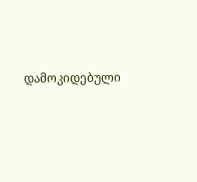დამოკიდებული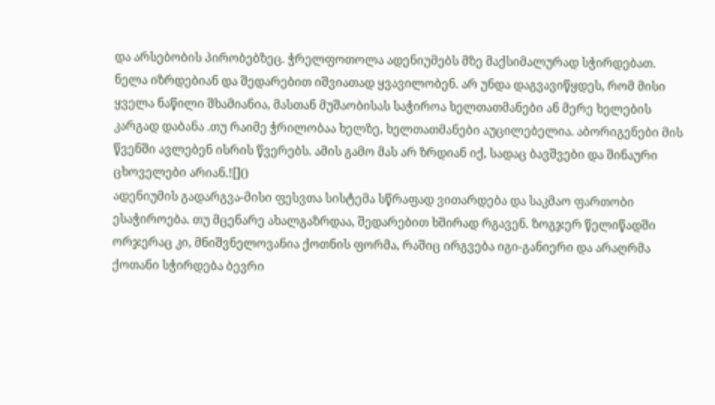და არსებობის პირობებზეც. ჭრელფოთოლა ადენიუმებს მზე მაქსიმალურად სჭირდებათ. ნელა იზრდებიან და შედარებით იშვიათად ყვავილობენ. არ უნდა დაგვავიწყდეს, რომ მისი ყველა ნაწილი შხამიანია, მასთან მუშაობისას საჭიროა ხელთათმანები ან მერე ხელების კარგად დაბანა .თუ რაიმე ჭრილობაა ხელზე, ხელთათმანები აუცილებელია. აბორიგენები მის წვენში ავლებენ ისრის წვერებს. ამის გამო მას არ ზრდიან იქ, სადაც ბავშვები და შინაური ცხოველები არიან.![]()
ადენიუმის გადარგვა-მისი ფესვთა სისტემა სწრაფად ვითარდება და საკმაო ფართობი ესაჭიროება. თუ მცენარე ახალგაზრდაა, შედარებით ხშირად რგავენ. ზოგჯერ წელიწადში ორჯერაც კი, მნიშვნელოვანია ქოთნის ფორმა, რაშიც ირგვება იგი-განიერი და არაღრმა ქოთანი სჭირდება ბევრი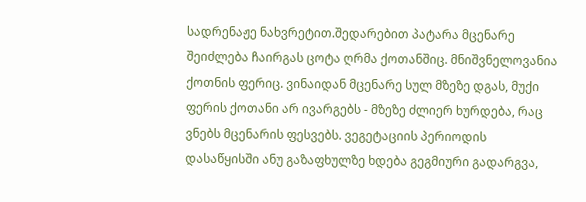სადრენაჟე ნახვრეტით.შედარებით პატარა მცენარე შეიძლება ჩაირგას ცოტა ღრმა ქოთანშიც. მნიშვნელოვანია ქოთნის ფერიც. ვინაიდან მცენარე სულ მზეზე დგას, მუქი ფერის ქოთანი არ ივარგებს - მზეზე ძლიერ ხურდება, რაც ვნებს მცენარის ფესვებს. ვეგეტაციის პერიოდის დასაწყისში ანუ გაზაფხულზე ხდება გეგმიური გადარგვა,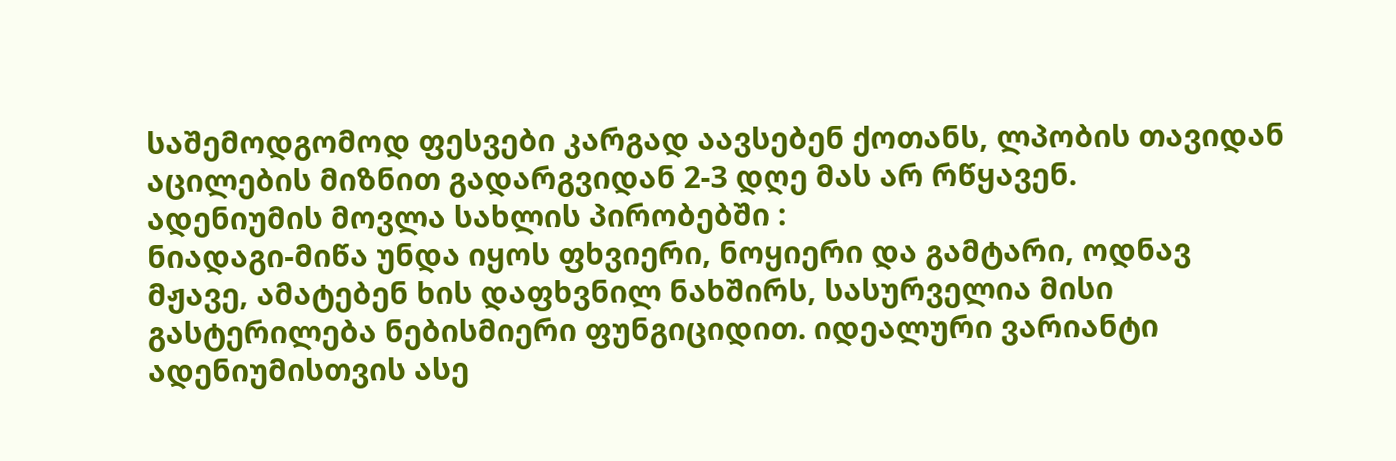საშემოდგომოდ ფესვები კარგად აავსებენ ქოთანს, ლპობის თავიდან აცილების მიზნით გადარგვიდან 2-3 დღე მას არ რწყავენ.
ადენიუმის მოვლა სახლის პირობებში :
ნიადაგი-მიწა უნდა იყოს ფხვიერი, ნოყიერი და გამტარი, ოდნავ მჟავე, ამატებენ ხის დაფხვნილ ნახშირს, სასურველია მისი გასტერილება ნებისმიერი ფუნგიციდით. იდეალური ვარიანტი ადენიუმისთვის ასე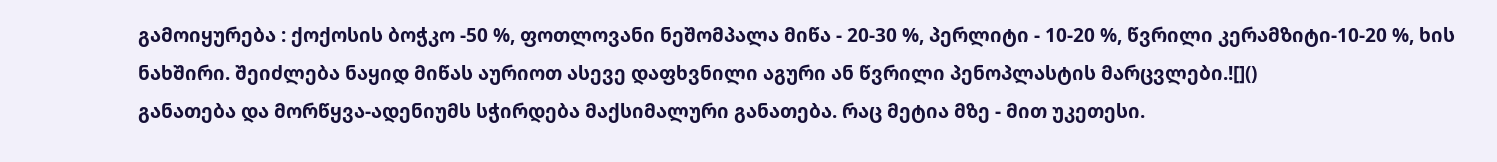გამოიყურება : ქოქოსის ბოჭკო -50 %, ფოთლოვანი ნეშომპალა მიწა - 20-30 %, პერლიტი - 10-20 %, წვრილი კერამზიტი-10-20 %, ხის ნახშირი. შეიძლება ნაყიდ მიწას აურიოთ ასევე დაფხვნილი აგური ან წვრილი პენოპლასტის მარცვლები.![]()
განათება და მორწყვა-ადენიუმს სჭირდება მაქსიმალური განათება. რაც მეტია მზე - მით უკეთესი.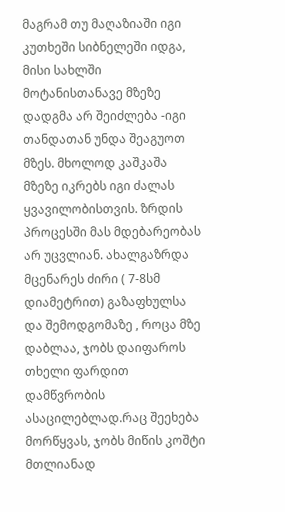მაგრამ თუ მაღაზიაში იგი კუთხეში სიბნელეში იდგა, მისი სახლში მოტანისთანავე მზეზე დადგმა არ შეიძლება -იგი თანდათან უნდა შეაგუოთ მზეს. მხოლოდ კაშკაშა მზეზე იკრებს იგი ძალას ყვავილობისთვის. ზრდის პროცესში მას მდებარეობას არ უცვლიან. ახალგაზრდა მცენარეს ძირი ( 7-8სმ დიამეტრით) გაზაფხულსა და შემოდგომაზე , როცა მზე დაბლაა, ჯობს დაიფაროს თხელი ფარდით დამწვრობის ასაცილებლად.რაც შეეხება მორწყვას, ჯობს მიწის კოშტი მთლიანად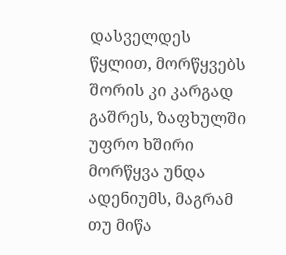დასველდეს წყლით, მორწყვებს შორის კი კარგად გაშრეს, ზაფხულში უფრო ხშირი მორწყვა უნდა ადენიუმს, მაგრამ თუ მიწა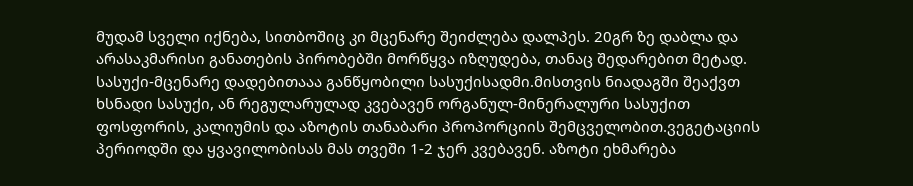მუდამ სველი იქნება, სითბოშიც კი მცენარე შეიძლება დალპეს. 20გრ ზე დაბლა და არასაკმარისი განათების პირობებში მორწყვა იზღუდება, თანაც შედარებით მეტად.
სასუქი-მცენარე დადებითააა განწყობილი სასუქისადმი.მისთვის ნიადაგში შეაქვთ ხსნადი სასუქი, ან რეგულარულად კვებავენ ორგანულ-მინერალური სასუქით ფოსფორის, კალიუმის და აზოტის თანაბარი პროპორციის შემცველობით.ვეგეტაციის პერიოდში და ყვავილობისას მას თვეში 1-2 ჯერ კვებავენ. აზოტი ეხმარება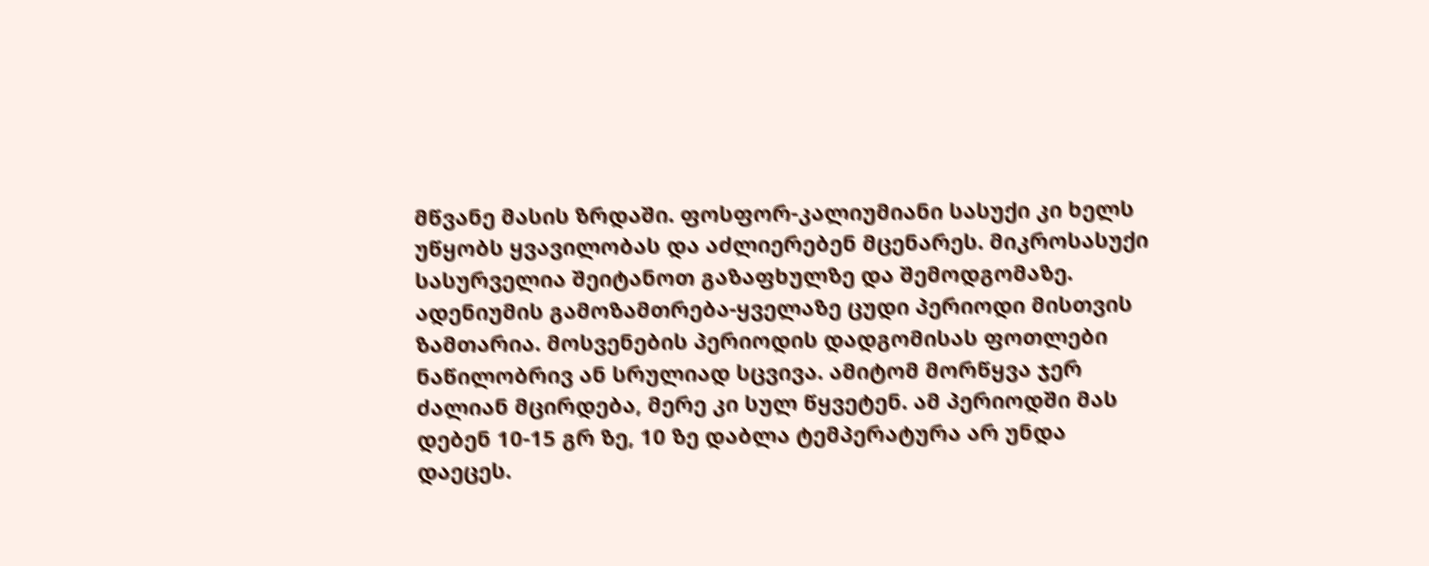მწვანე მასის ზრდაში. ფოსფორ-კალიუმიანი სასუქი კი ხელს უწყობს ყვავილობას და აძლიერებენ მცენარეს. მიკროსასუქი სასურველია შეიტანოთ გაზაფხულზე და შემოდგომაზე.
ადენიუმის გამოზამთრება-ყველაზე ცუდი პერიოდი მისთვის ზამთარია. მოსვენების პერიოდის დადგომისას ფოთლები ნაწილობრივ ან სრულიად სცვივა. ამიტომ მორწყვა ჯერ ძალიან მცირდება, მერე კი სულ წყვეტენ. ამ პერიოდში მას დებენ 10-15 გრ ზე, 10 ზე დაბლა ტემპერატურა არ უნდა დაეცეს.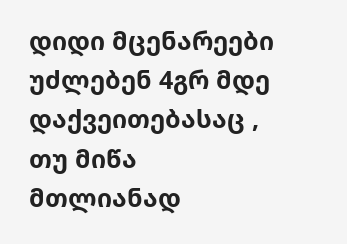დიდი მცენარეები უძლებენ 4გრ მდე დაქვეითებასაც , თუ მიწა მთლიანად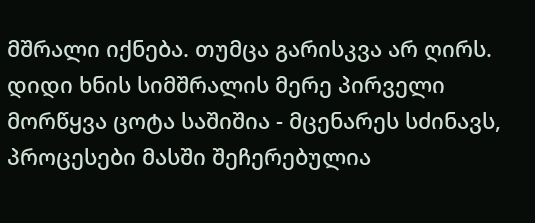მშრალი იქნება. თუმცა გარისკვა არ ღირს. დიდი ხნის სიმშრალის მერე პირველი მორწყვა ცოტა საშიშია - მცენარეს სძინავს, პროცესები მასში შეჩერებულია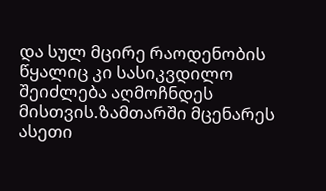და სულ მცირე რაოდენობის წყალიც კი სასიკვდილო შეიძლება აღმოჩნდეს მისთვის.ზამთარში მცენარეს ასეთი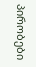პირობები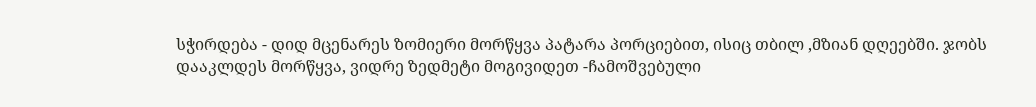სჭირდება - დიდ მცენარეს ზომიერი მორწყვა პატარა პორციებით, ისიც თბილ ,მზიან დღეებში. ჯობს დააკლდეს მორწყვა, ვიდრე ზედმეტი მოგივიდეთ -ჩამოშვებული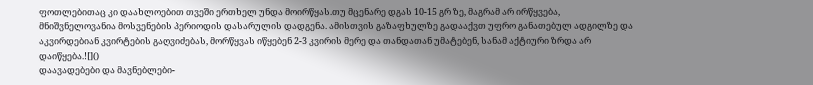ფოთლებითაც კი დაახლოებით თვეში ერთხელ უნდა მოირწყას.თუ მცენარე დგას 10-15 გრ ზე, მაგრამ არ ირწყვება, მნიშვნელოვანია მოსვენების პერიოდის დასარულის დადგენა. ამისთვის გაზაფხულზე გადააქვთ უფრო განათებულ ადგილზე და აკვირდებიან კვირტების გაღვიძებას, მორწყვას იწყებენ 2-3 კვირის მერე და თანდათან უმატებენ, სანამ აქტიური ზრდა არ დაიწყება.![]()
დაავადებები და მავნებლები-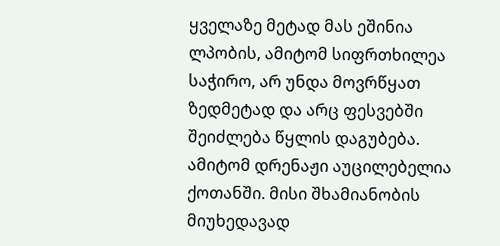ყველაზე მეტად მას ეშინია ლპობის, ამიტომ სიფრთხილეა საჭირო, არ უნდა მოვრწყათ ზედმეტად და არც ფესვებში შეიძლება წყლის დაგუბება. ამიტომ დრენაჟი აუცილებელია ქოთანში. მისი შხამიანობის მიუხედავად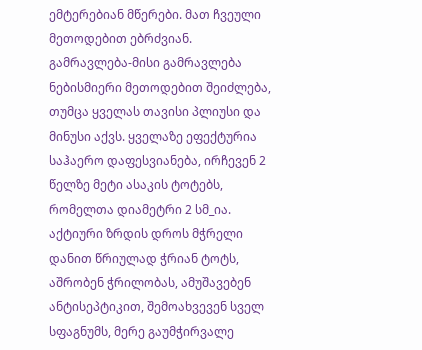ემტერებიან მწერები. მათ ჩვეული მეთოდებით ებრძვიან.
გამრავლება-მისი გამრავლება ნებისმიერი მეთოდებით შეიძლება, თუმცა ყველას თავისი პლიუსი და მინუსი აქვს. ყველაზე ეფექტურია საჰაერო დაფესვიანება, ირჩევენ 2 წელზე მეტი ასაკის ტოტებს, რომელთა დიამეტრი 2 სმ_ია. აქტიური ზრდის დროს მჭრელი დანით წრიულად ჭრიან ტოტს, აშრობენ ჭრილობას, ამუშავებენ ანტისეპტიკით, შემოახვევენ სველ სფაგნუმს, მერე გაუმჭირვალე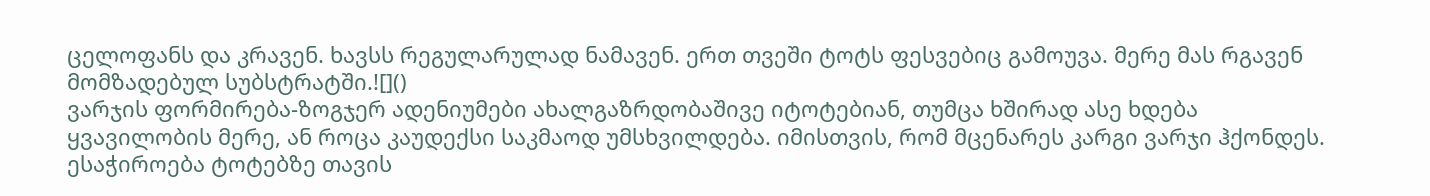ცელოფანს და კრავენ. ხავსს რეგულარულად ნამავენ. ერთ თვეში ტოტს ფესვებიც გამოუვა. მერე მას რგავენ მომზადებულ სუბსტრატში.![]()
ვარჯის ფორმირება-ზოგჯერ ადენიუმები ახალგაზრდობაშივე იტოტებიან, თუმცა ხშირად ასე ხდება ყვავილობის მერე, ან როცა კაუდექსი საკმაოდ უმსხვილდება. იმისთვის, რომ მცენარეს კარგი ვარჯი ჰქონდეს. ესაჭიროება ტოტებზე თავის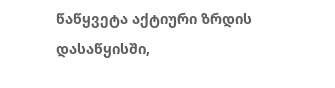წაწყვეტა აქტიური ზრდის დასაწყისში,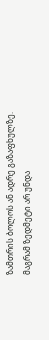ზამთრის ბოლოს ან ადრე გაზაფხულზე. მაგრამ ზედმეტი არ უნდა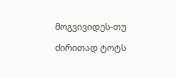მოგვივიდეს-თუ ძირითად ტოტს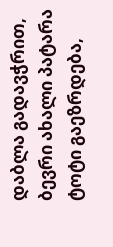დაბლა გადავჭრით, ბევრი ახალი პატარა ტოტი გაეზრდება,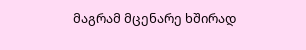მაგრამ მცენარე ხშირად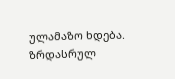ულამაზო ხდება. ზრდასრულ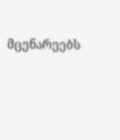მცენარეებს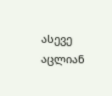ასევე აცლიან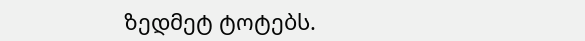ზედმეტ ტოტებს.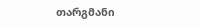თარგმანი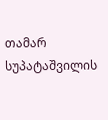თამარ სუპატაშვილის